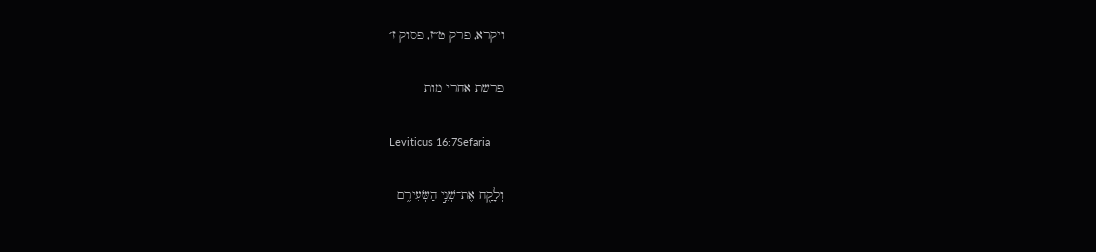ויקרא, פרק ט״ז, פסוק ז׳

פרשת אחרי מות

Leviticus 16:7Sefaria

וְלָקַ֖ח אֶת־שְׁנֵ֣י הַשְּׂעִירִ֑ם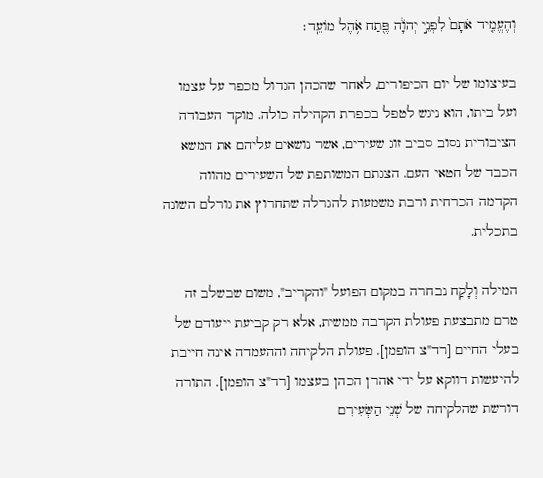וְהֶעֱמִ֤יד אֹתָם֙ לִפְנֵ֣י יְהֹוָ֔ה פֶּ֖תַח אֹ֥הֶל מוֹעֵֽד׃

בעיצומו של יום הכיפורים, לאחר שהכהן הגדול מכפר על עצמו ועל ביתו, הוא ניגש לטפל בכפרת הקהילה כולה. מוקד העבודה הציבורית נסוב סביב זוג שעירים, אשר נושאים עליהם את המשא הכבד של חטאי העם. הצגתם המשותפת של השעירים מהווה הקדמה הכרחית ורבת משמעות להגרלה שתחרוץ את גורלם השונה בתכלית.

המילה וְלָקַח נבחרה במקום הפועל "והקריב", משום שבשלב זה טרם מתבצעת פעולת הקרבה ממשית, אלא רק קביעת ייעודם של בעלי החיים [רד"צ הופמן]. פעולת הלקיחה וההעמדה אינה חייבת להיעשות דווקא על ידי אהרן הכהן בעצמו [רד"צ הופמן]. התורה דורשת שהלקיחה של שְׁנֵי הַשְּׂעִירִם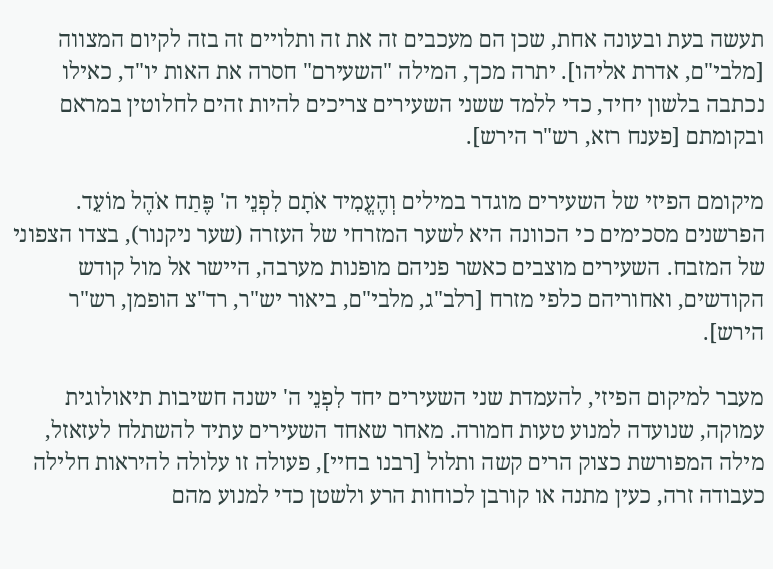תעשה בעת ובעונה אחת, שכן הם מעכבים זה את זה ותלויים זה בזה לקיום המצווה [מלבי"ם, אדרת אליהו]. יתרה מכך, המילה "השעירם" חסרה את האות יו"ד, כאילו נכתבה בלשון יחיד, כדי ללמד ששני השעירים צריכים להיות זהים לחלוטין במראם ובקומתם [פענח רזא, רש"ר הירש].

מיקומם הפיזי של השעירים מוגדר במילים וְהֶעֱמִיד אֹתָם לִפְנֵי ה' פֶּתַח אֹהֶל מוֹעֵד. הפרשנים מסכימים כי הכוונה היא לשער המזרחי של העזרה (שער ניקנור), בצדו הצפוני של המזבח. השעירים מוצבים כאשר פניהם מופנות מערבה, היישר אל מול קודש הקודשים, ואחוריהם כלפי מזרח [רלב"ג, מלבי"ם, ביאור יש"ר, רד"צ הופמן, רש"ר הירש].

מעבר למיקום הפיזי, להעמדת שני השעירים יחד לִפְנֵי ה' ישנה חשיבות תיאולוגית עמוקה, שנועדה למנוע טעות חמורה. מאחר שאחד השעירים עתיד להשתלח לעזאזל, מילה המפורשת כצוק הרים קשה ותלול [רבנו בחיי], פעולה זו עלולה להיראות חלילה כעבודה זרה, כעין מתנה או קורבן לכוחות הרע ולשטן כדי למנוע מהם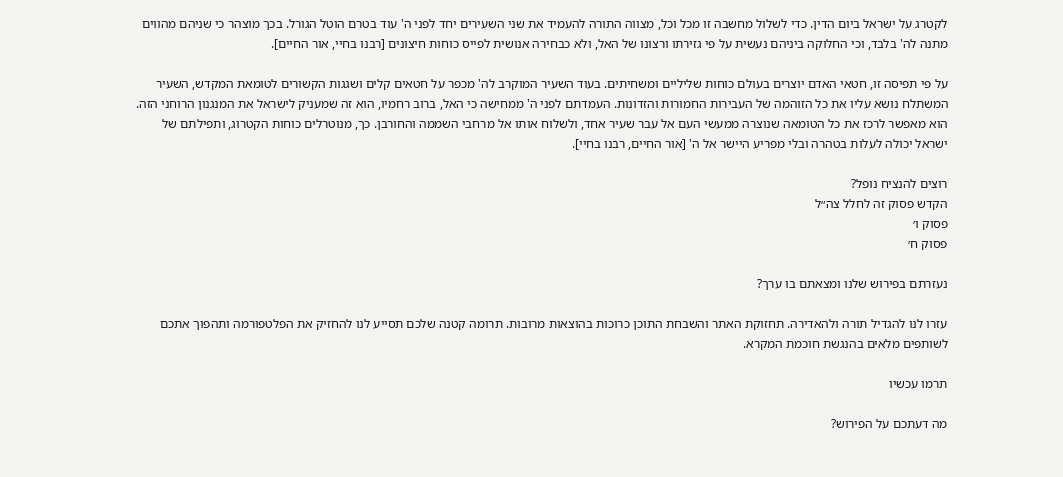לקטרג על ישראל ביום הדין. כדי לשלול מחשבה זו מכל וכל, מצווה התורה להעמיד את שני השעירים יחד לפני ה' עוד בטרם הוטל הגורל. בכך מוצהר כי שניהם מהווים מתנה לה' בלבד, וכי החלוקה ביניהם נעשית על פי גזירתו ורצונו של האל, ולא כבחירה אנושית לפייס כוחות חיצונים [רבנו בחיי, אור החיים].

על פי תפיסה זו, חטאי האדם יוצרים בעולם כוחות שליליים ומשחיתים. בעוד השעיר המוקרב לה' מכפר על חטאים קלים ושגגות הקשורים לטומאת המקדש, השעיר המשתלח נושא עליו את כל הזוהמה של העבירות החמורות והזדונות. העמדתם לפני ה' ממחישה כי האל, ברוב רחמיו, הוא זה שמעניק לישראל את המנגנון הרוחני הזה. הוא מאפשר לרכז את כל הטומאה שנוצרה ממעשי העם אל עבר שעיר אחד, ולשלוח אותו אל מרחבי השממה והחורבן. כך, מנוטרלים כוחות הקטרוג, ותפילתם של ישראל יכולה לעלות בטהרה ובלי מפריע היישר אל ה' [אור החיים, רבנו בחיי].

רוצים להנציח נופל?
הקדש פסוק זה לחלל צה״ל
פסוק ו׳
פסוק ח׳

נעזרתם בפירוש שלנו ומצאתם בו ערך?

עזרו לנו להגדיל תורה ולהאדירה. תחזוקת האתר והשבחת התוכן כרוכות בהוצאות מרובות. תרומה קטנה שלכם תסייע לנו להחזיק את הפלטפורמה ותהפוך אתכם לשותפים מלאים בהנגשת חוכמת המקרא.

תרמו עכשיו

מה דעתכם על הפירוש?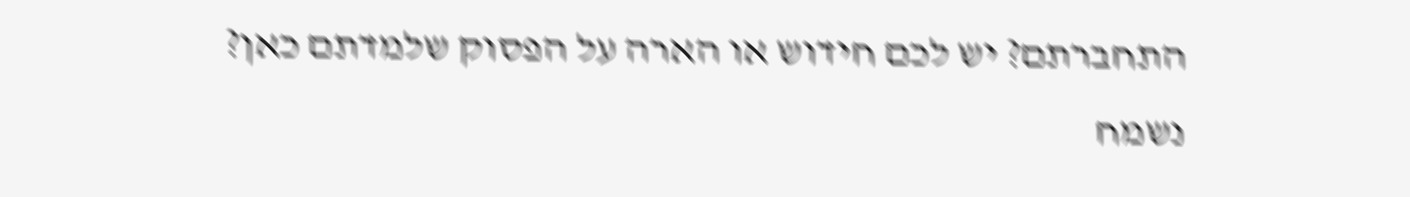התחברתם? יש לכם חידוש או הארה על הפסוק שלמדתם כאן? נשמח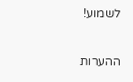לשמוע!

ההערות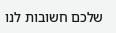שלכם חשובות לנו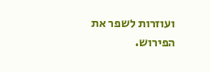ועוזרות לשפר את הפירוש.